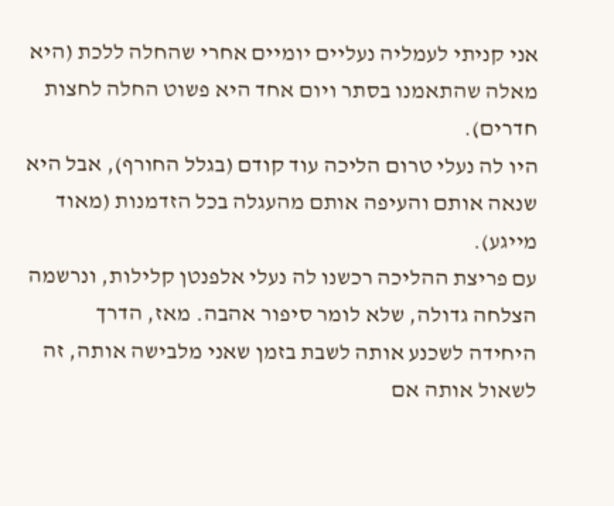אני קניתי לעמליה נעליים יומיים אחרי שהחלה ללכת (היא מאלה שהתאמנו בסתר ויום אחד היא פשוט החלה לחצות חדרים).
היו לה נעלי טרום הליכה עוד קודם (בגלל החורף), אבל היא שנאה אותם והעיפה אותם מהעגלה בכל הזדמנות (מאוד מייגע).
עם פריצת ההליכה רכשנו לה נעלי אלפנטן קלילות, ונרשמה הצלחה גדולה, שלא לומר סיפור אהבה. מאז, הדרך היחידה לשכנע אותה לשבת בזמן שאני מלבישה אותה, זה לשאול אותה אם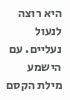היא רוצה לנעול נעליים. עם הישמע מילת הקסם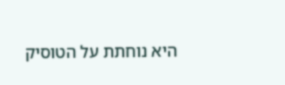היא נוחתת על הטוסיק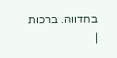בחדווה. ברכות
|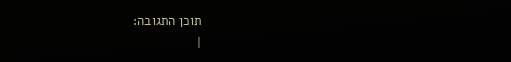תוכן התגובה:
|